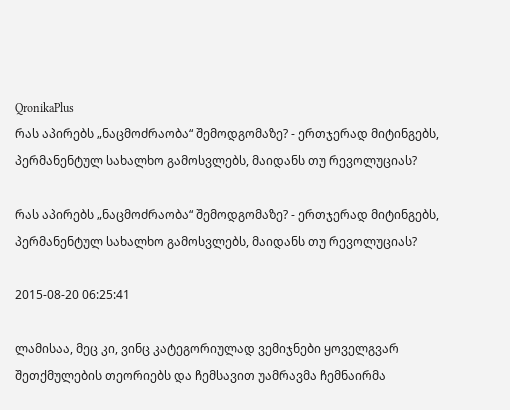QronikaPlus
რას აპირებს „ნაცმოძრაობა“ შემოდგომაზე? - ერთჯერად მიტინგებს, პერმანენტულ სახალხო გამოსვლებს, მაიდანს თუ რევოლუციას?

რას აპირებს „ნაცმოძრაობა“ შემოდგომაზე? - ერთჯერად მიტინგებს, პერმანენტულ სახალხო გამოსვლებს, მაიდანს თუ რევოლუციას?

2015-08-20 06:25:41

ლამისაა, მეც კი, ვინც კატეგორიულად ვემიჯნები ყოველგვარ შეთქმულების თეორიებს და ჩემსავით უამრავმა ჩემნაირმა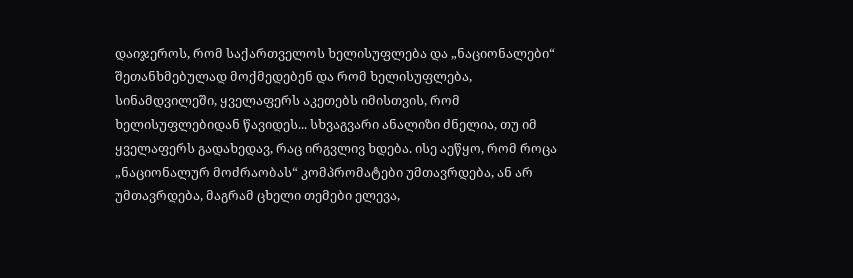დაიჯეროს, რომ საქართველოს ხელისუფლება და „ნაციონალები“ შეთანხმებულად მოქმედებენ და რომ ხელისუფლება, სინამდვილეში, ყველაფერს აკეთებს იმისთვის, რომ ხელისუფლებიდან წავიდეს... სხვაგვარი ანალიზი ძნელია, თუ იმ ყველაფერს გადახედავ, რაც ირგვლივ ხდება. ისე აეწყო, რომ როცა „ნაციონალურ მოძრაობას“ კომპრომატები უმთავრდება, ან არ უმთავრდება, მაგრამ ცხელი თემები ელევა,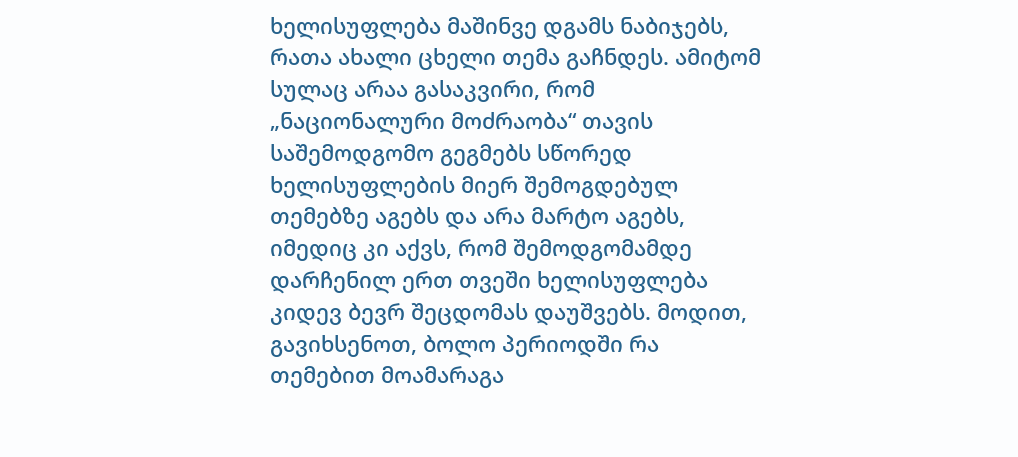ხელისუფლება მაშინვე დგამს ნაბიჯებს, რათა ახალი ცხელი თემა გაჩნდეს. ამიტომ სულაც არაა გასაკვირი, რომ „ნაციონალური მოძრაობა“ თავის საშემოდგომო გეგმებს სწორედ ხელისუფლების მიერ შემოგდებულ თემებზე აგებს და არა მარტო აგებს, იმედიც კი აქვს, რომ შემოდგომამდე დარჩენილ ერთ თვეში ხელისუფლება კიდევ ბევრ შეცდომას დაუშვებს. მოდით, გავიხსენოთ, ბოლო პერიოდში რა თემებით მოამარაგა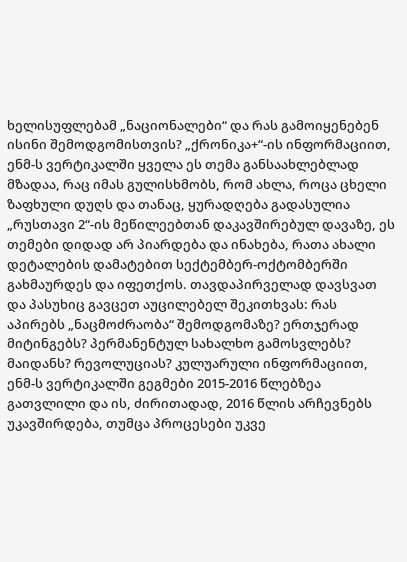ხელისუფლებამ „ნაციონალები“ და რას გამოიყენებენ ისინი შემოდგომისთვის? „ქრონიკა+“-ის ინფორმაციით, ენმ-ს ვერტიკალში ყველა ეს თემა განსაახლებლად მზადაა, რაც იმას გულისხმობს, რომ ახლა, როცა ცხელი ზაფხული დუღს და თანაც, ყურადღება გადასულია „რუსთავი 2“-ის მეწილეებთან დაკავშირებულ დავაზე, ეს თემები დიდად არ პიარდება და ინახება, რათა ახალი დეტალების დამატებით სექტემბერ-ოქტომბერში გახმაურდეს და იფეთქოს. თავდაპირველად დავსვათ და პასუხიც გავცეთ აუცილებელ შეკითხვას: რას აპირებს „ნაცმოძრაობა“ შემოდგომაზე? ერთჯერად მიტინგებს? პერმანენტულ სახალხო გამოსვლებს? მაიდანს? რევოლუციას? კულუარული ინფორმაციით, ენმ-ს ვერტიკალში გეგმები 2015-2016 წლებზეა გათვლილი და ის, ძირითადად, 2016 წლის არჩევნებს უკავშირდება, თუმცა პროცესები უკვე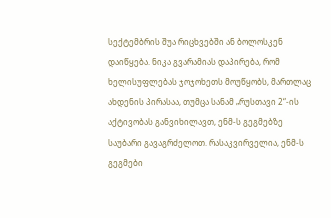სექტემბრის შუა რიცხვებში ან ბოლოსკენ დაიწყება. ნიკა გვარამიას დაპირება, რომ ხელისუფლებას ჯოჯოხეთს მოუწყობს, მართლაც ახდენის პირასაა, თუმცა სანამ „რუსთავი 2“-ის აქტივობას განვიხილავთ, ენმ-ს გეგმებზე საუბარი გავაგრძელოთ. რასაკვირველია, ენმ-ს გეგმები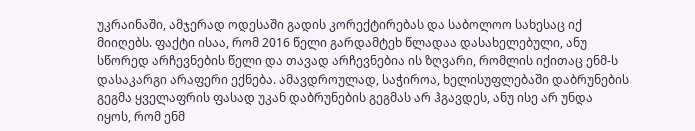უკრაინაში, ამჯერად ოდესაში გადის კორექტირებას და საბოლოო სახესაც იქ მიიღებს. ფაქტი ისაა, რომ 2016 წელი გარდამტეხ წლადაა დასახელებული, ანუ სწორედ არჩევნების წელი და თავად არჩევნებია ის ზღვარი, რომლის იქითაც ენმ-ს დასაკარგი არაფერი ექნება. ამავდროულად, საჭიროა, ხელისუფლებაში დაბრუნების გეგმა ყველაფრის ფასად უკან დაბრუნების გეგმას არ ჰგავდეს, ანუ ისე არ უნდა იყოს, რომ ენმ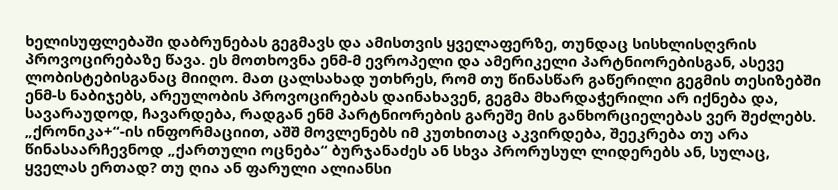ხელისუფლებაში დაბრუნებას გეგმავს და ამისთვის ყველაფერზე, თუნდაც სისხლისღვრის პროვოცირებაზე წავა. ეს მოთხოვნა ენმ-მ ევროპელი და ამერიკელი პარტნიორებისგან, ასევე ლობისტებისგანაც მიიღო. მათ ცალსახად უთხრეს, რომ თუ წინასწარ გაწერილი გეგმის თესიზებში ენმ-ს ნაბიჯებს, არეულობის პროვოცირებას დაინახავენ, გეგმა მხარდაჭერილი არ იქნება და, სავარაუდოდ, ჩავარდება, რადგან ენმ პარტნიორების გარეშე მის განხორციელებას ვერ შეძლებს. „ქრონიკა+“-ის ინფორმაციით, აშშ მოვლენებს იმ კუთხითაც აკვირდება, შეეკრება თუ არა წინასაარჩევნოდ „ქართული ოცნება“ ბურჯანაძეს ან სხვა პრორუსულ ლიდერებს ან, სულაც, ყველას ერთად? თუ ღია ან ფარული ალიანსი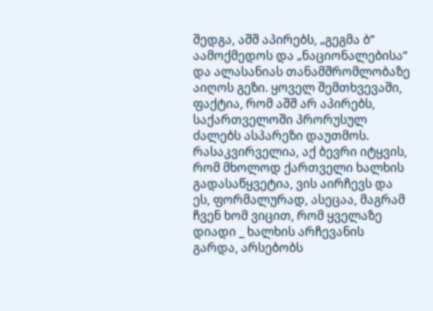შედგა, აშშ აპირებს, „გეგმა ბ“ აამოქმედოს და „ნაციონალებისა“ და ალასანიას თანამშრომლობაზე აიღოს გეზი. ყოველ შემთხვევაში, ფაქტია, რომ აშშ არ აპირებს, საქართველოში პრორუსულ ძალებს ასპარეზი დაუთმოს. რასაკვირველია, აქ ბევრი იტყვის, რომ მხოლოდ ქართველი ხალხის გადასაწყვეტია, ვის აირჩევს და ეს, ფორმალურად, ასეცაა, მაგრამ ჩვენ ხომ ვიცით, რომ ყველაზე დიადი _ ხალხის არჩევანის გარდა, არსებობს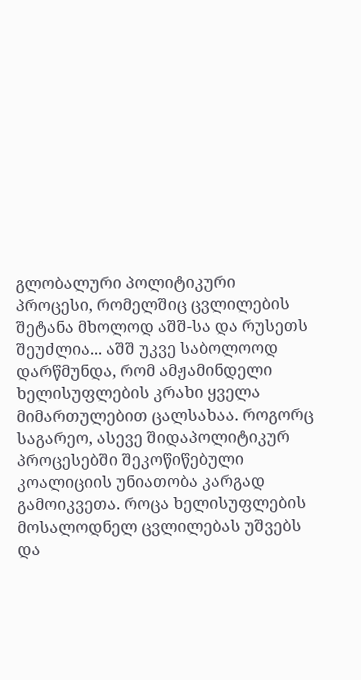გლობალური პოლიტიკური პროცესი, რომელშიც ცვლილების შეტანა მხოლოდ აშშ-სა და რუსეთს შეუძლია... აშშ უკვე საბოლოოდ დარწმუნდა, რომ ამჟამინდელი ხელისუფლების კრახი ყველა მიმართულებით ცალსახაა. როგორც საგარეო, ასევე შიდაპოლიტიკურ პროცესებში შეკოწიწებული კოალიციის უნიათობა კარგად გამოიკვეთა. როცა ხელისუფლების მოსალოდნელ ცვლილებას უშვებს და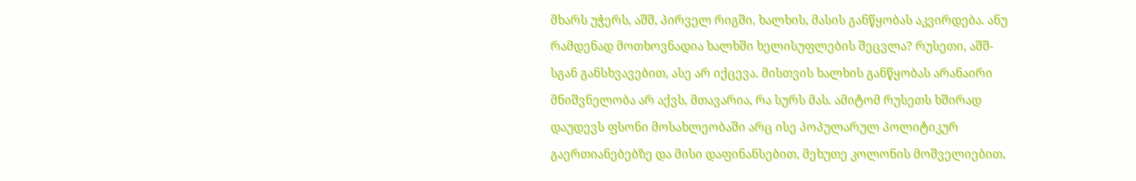მხარს უჭერს, აშშ, პირველ რიგში, ხალხის, მასის განწყობას აკვირდება. ანუ რამდენად მოთხოვნადია ხალხში ხელისუფლების შეცვლა? რუსეთი, აშშ-სგან განსხვავებით, ასე არ იქცევა. მისთვის ხალხის განწყობას არანაირი მნიშვნელობა არ აქვს, მთავარია, რა სურს მას. ამიტომ რუსეთს ხშირად დაუდევს ფსონი მოსახლეობაში არც ისე პოპულარულ პოლიტიკურ გაერთიანებებზე და მისი დაფინანსებით, მეხუთე კოლონის მოშველიებით,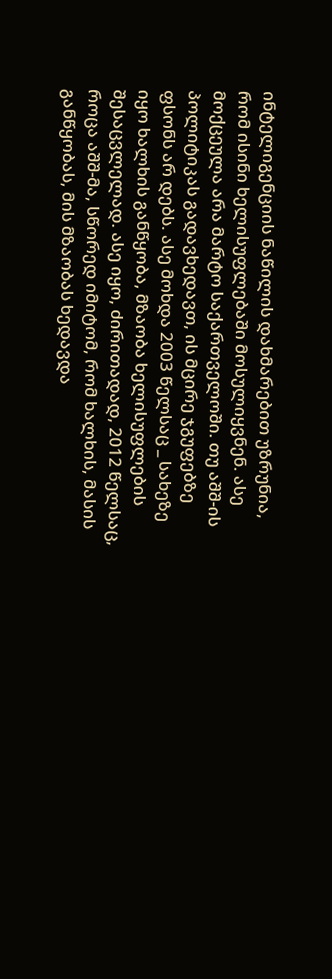ინტელიგენციის ნაწილის დახმარებით უზრუნია, რომ ისინი ხელისუფლებაში მოსულიყვნენ. ასე მოქცეულა არა მარტო საქართველოში. თუ აშშ-ის პოლიტიკას გადავხედავთ, ის მცირე ჯგუფებზე ფსონს არ დებს. ასე მოხდა 2003 წელსაც _ სახეზე იყო ხალხის განწყობა, მზაობა ხელისუფლების შესაცვლელად. ასე იყო, ძირითადად, 2012 წელსაც, როცა აშშ-მა, სწორედ იმიტომ, რომ ხალხის, მასის განწყობას, მის მზაობას ხედავდა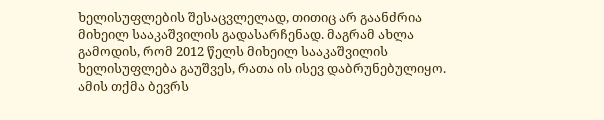ხელისუფლების შესაცვლელად, თითიც არ გაანძრია მიხეილ სააკაშვილის გადასარჩენად. მაგრამ ახლა გამოდის, რომ 2012 წელს მიხეილ სააკაშვილის ხელისუფლება გაუშვეს, რათა ის ისევ დაბრუნებულიყო. ამის თქმა ბევრს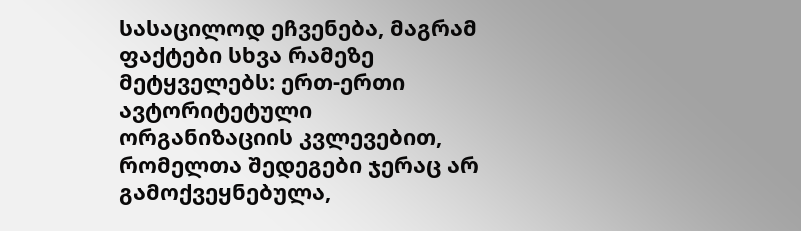სასაცილოდ ეჩვენება, მაგრამ ფაქტები სხვა რამეზე მეტყველებს: ერთ-ერთი ავტორიტეტული ორგანიზაციის კვლევებით, რომელთა შედეგები ჯერაც არ გამოქვეყნებულა,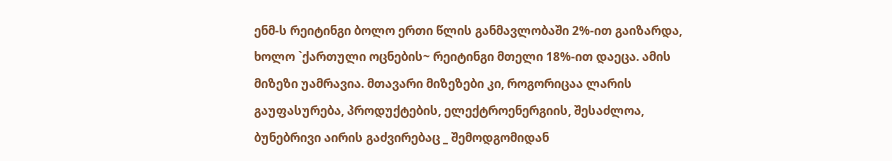ენმ-ს რეიტინგი ბოლო ერთი წლის განმავლობაში 2%-ით გაიზარდა, ხოლო `ქართული ოცნების~ რეიტინგი მთელი 18%-ით დაეცა. ამის მიზეზი უამრავია. მთავარი მიზეზები კი, როგორიცაა ლარის გაუფასურება, პროდუქტების, ელექტროენერგიის, შესაძლოა, ბუნებრივი აირის გაძვირებაც _ შემოდგომიდან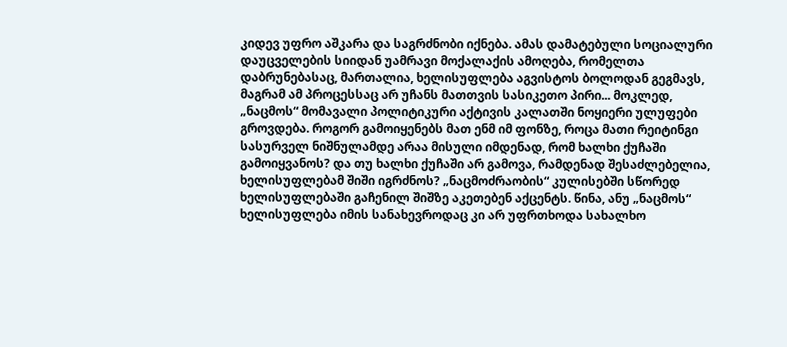კიდევ უფრო აშკარა და საგრძნობი იქნება. ამას დამატებული სოციალური დაუცველების სიიდან უამრავი მოქალაქის ამოღება, რომელთა დაბრუნებასაც, მართალია, ხელისუფლება აგვისტოს ბოლოდან გეგმავს, მაგრამ ამ პროცესსაც არ უჩანს მათთვის სასიკეთო პირი... მოკლედ, „ნაცმოს“ მომავალი პოლიტიკური აქტივის კალათში ნოყიერი ულუფები გროვდება. როგორ გამოიყენებს მათ ენმ იმ ფონზე, როცა მათი რეიტინგი სასურველ ნიშნულამდე არაა მისული იმდენად, რომ ხალხი ქუჩაში გამოიყვანოს? და თუ ხალხი ქუჩაში არ გამოვა, რამდენად შესაძლებელია, ხელისუფლებამ შიში იგრძნოს? „ნაცმოძრაობის“ კულისებში სწორედ ხელისუფლებაში გაჩენილ შიშზე აკეთებენ აქცენტს. წინა, ანუ „ნაცმოს“ ხელისუფლება იმის სანახევროდაც კი არ უფრთხოდა სახალხო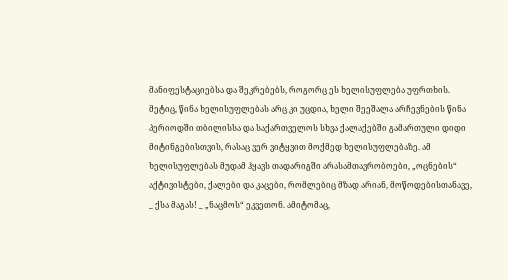მანიფესტაციებსა და შეკრებებს, როგორც ეს ხელისუფლება უფრთხის. მეტიც, წინა ხელისუფლებას არც კი უცდია, ხელი შეეშალა არჩევნების წინა პერიოდში თბილისსა და საქართველოს სხვა ქალაქებში გამართული დიდი მიტინგებისთვის, რასაც ვერ ვიტყვით მოქმედ ხელისუფლებაზე. ამ ხელისუფლებას მუდამ ჰყავს თადარიგში არასამთავრობოები, „ოცნების“ აქტივისტები, ქალები და კაცები, რომლებიც მზად არიან, მოწოდებისთანავე, _ ქსა მაგას! _ „ნაცმოს“ ეკვეთონ. ამიტომაც,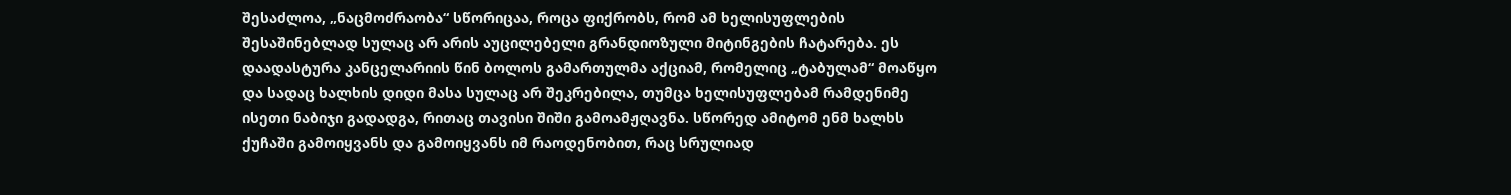შესაძლოა, „ნაცმოძრაობა“ სწორიცაა, როცა ფიქრობს, რომ ამ ხელისუფლების შესაშინებლად სულაც არ არის აუცილებელი გრანდიოზული მიტინგების ჩატარება. ეს დაადასტურა კანცელარიის წინ ბოლოს გამართულმა აქციამ, რომელიც „ტაბულამ“ მოაწყო და სადაც ხალხის დიდი მასა სულაც არ შეკრებილა, თუმცა ხელისუფლებამ რამდენიმე ისეთი ნაბიჯი გადადგა, რითაც თავისი შიში გამოამჟღავნა. სწორედ ამიტომ ენმ ხალხს ქუჩაში გამოიყვანს და გამოიყვანს იმ რაოდენობით, რაც სრულიად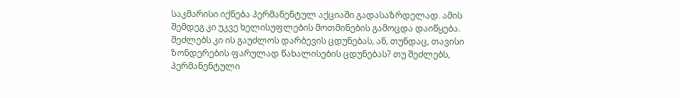საკმარისი იქნება პერმანენტულ აქციაში გადასაზრდელად. ამის შემდეგ კი უკვე ხელისუფლების მოთმინების გამოცდა დაიწყება. შეძლებს კი ის გაუძლოს დარბევის ცდუნებას, ან, თუნდაც, თავისი ზონდერების ფარულად წახალისების ცდუნებას? თუ შეძლებს, პერმანენტული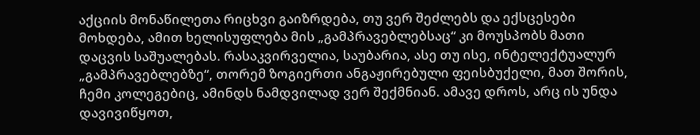აქციის მონაწილეთა რიცხვი გაიზრდება, თუ ვერ შეძლებს და ექსცესები მოხდება, ამით ხელისუფლება მის „გამპრავებლებსაც“ კი მოუსპობს მათი დაცვის საშუალებას. რასაკვირველია, საუბარია, ასე თუ ისე, ინტელექტუალურ „გამპრავებლებზე“, თორემ ზოგიერთი ანგაჟირებული ფეისბუქელი, მათ შორის, ჩემი კოლეგებიც, ამინდს ნამდვილად ვერ შექმნიან. ამავე დროს, არც ის უნდა დავივიწყოთ,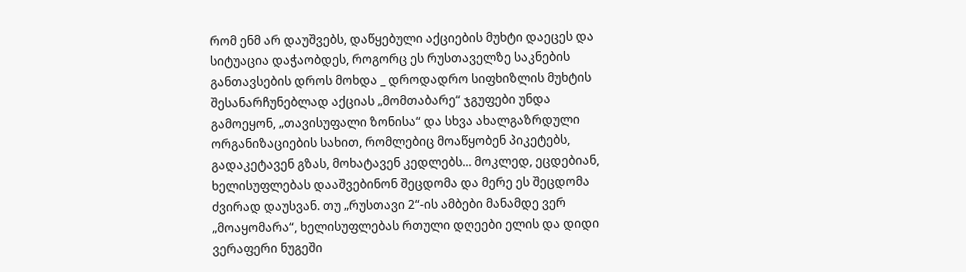რომ ენმ არ დაუშვებს, დაწყებული აქციების მუხტი დაეცეს და სიტუაცია დაჭაობდეს, როგორც ეს რუსთაველზე საკნების განთავსების დროს მოხდა _ დროდადრო სიფხიზლის მუხტის შესანარჩუნებლად აქციას „მომთაბარე“ ჯგუფები უნდა გამოეყონ, „თავისუფალი ზონისა“ და სხვა ახალგაზრდული ორგანიზაციების სახით, რომლებიც მოაწყობენ პიკეტებს, გადაკეტავენ გზას, მოხატავენ კედლებს... მოკლედ, ეცდებიან, ხელისუფლებას დააშვებინონ შეცდომა და მერე ეს შეცდომა ძვირად დაუსვან. თუ „რუსთავი 2“-ის ამბები მანამდე ვერ „მოაყომარა“, ხელისუფლებას რთული დღეები ელის და დიდი ვერაფერი ნუგეში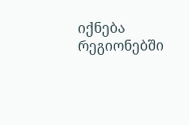იქნება რეგიონებში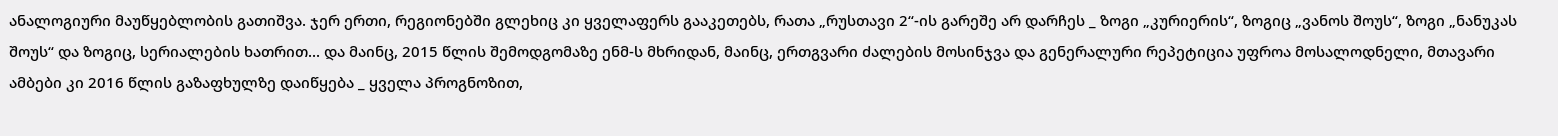ანალოგიური მაუწყებლობის გათიშვა. ჯერ ერთი, რეგიონებში გლეხიც კი ყველაფერს გააკეთებს, რათა „რუსთავი 2“-ის გარეშე არ დარჩეს _ ზოგი „კურიერის“, ზოგიც „ვანოს შოუს“, ზოგი „ნანუკას შოუს“ და ზოგიც, სერიალების ხათრით... და მაინც, 2015 წლის შემოდგომაზე ენმ-ს მხრიდან, მაინც, ერთგვარი ძალების მოსინჯვა და გენერალური რეპეტიცია უფროა მოსალოდნელი, მთავარი ამბები კი 2016 წლის გაზაფხულზე დაიწყება _ ყველა პროგნოზით,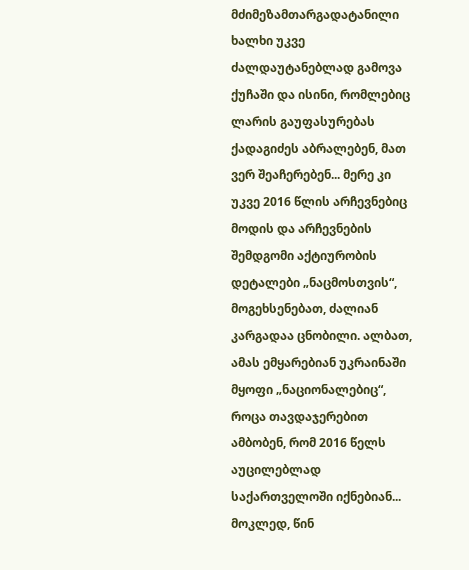მძიმეზამთარგადატანილი ხალხი უკვე ძალდაუტანებლად გამოვა ქუჩაში და ისინი, რომლებიც ლარის გაუფასურებას ქადაგიძეს აბრალებენ, მათ ვერ შეაჩერებენ... მერე კი უკვე 2016 წლის არჩევნებიც მოდის და არჩევნების შემდგომი აქტიურობის დეტალები „ნაცმოსთვის“, მოგეხსენებათ, ძალიან კარგადაა ცნობილი. ალბათ, ამას ემყარებიან უკრაინაში მყოფი „ნაციონალებიც“, როცა თავდაჯერებით ამბობენ, რომ 2016 წელს აუცილებლად საქართველოში იქნებიან... მოკლედ, წინ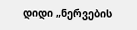დიდი „ნერვების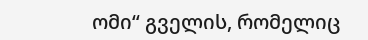ომი“ გველის, რომელიც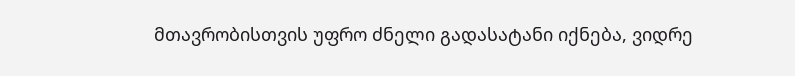მთავრობისთვის უფრო ძნელი გადასატანი იქნება, ვიდრე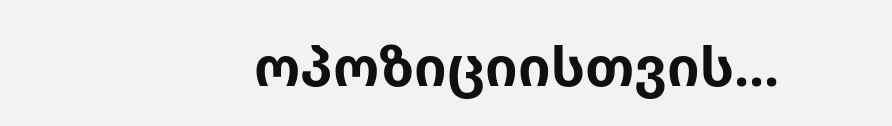ოპოზიციისთვის...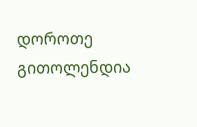დოროთე გითოლენდია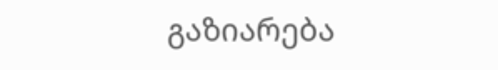გაზიარება